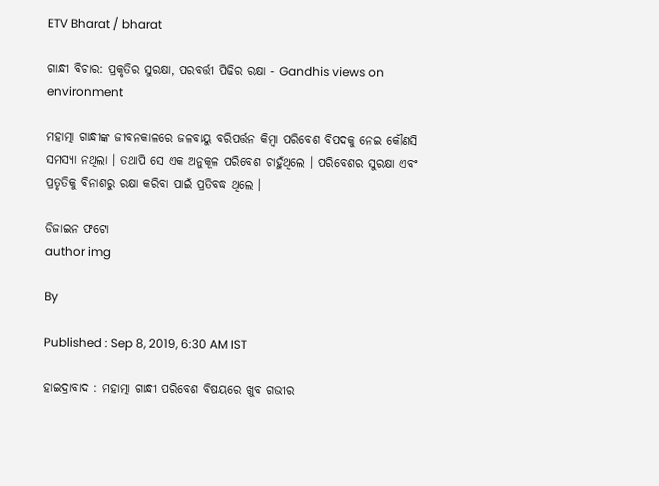ETV Bharat / bharat

ଗାନ୍ଧୀ ବିଚାର: ପ୍ରକୃତିର ସୁରକ୍ଷା, ପରବର୍ତ୍ତୀ ପିଢିର ରକ୍ଷା - Gandhis views on environment

ମହାତ୍ମା ଗାନ୍ଧୀଙ୍କ ଜୀବନକାଳରେ ଜଳବାୟୁ ବରିପର୍ତ୍ତନ କିମ୍ବା ପରିବେଶ ବିପଦକୁ ନେଇ କୌଣସି ସମସ୍ୟା ନଥିଲା । ତଥାପି ସେ ଏକ ଅନୁକୂଳ ପରିବେଶ ଚାହୁଁଥିଲେ । ପରିବେଶର ସୁରକ୍ଷା ଏବଂ ପ୍ରତୃତିକୁ ବିନାଶରୁ ରକ୍ଷା କରିବା ପାଇଁ ପ୍ରତିବଦ୍ଧ ଥିଲେ ।

ଡିଜାଇନ ଫଟୋ
author img

By

Published : Sep 8, 2019, 6:30 AM IST

ହାଇଦ୍ରାବାଦ : ମହାତ୍ମା ଗାନ୍ଧୀ ପରିବେଶ ବିଷୟରେ ଖୁବ ଗଭୀର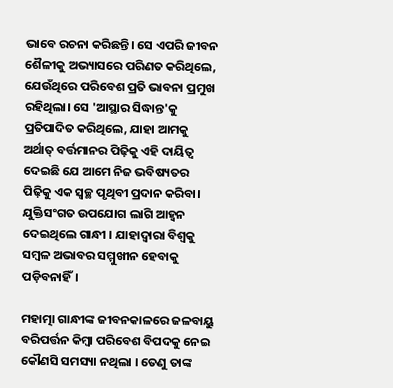ଭାବେ ରଚନା କରିଛନ୍ତି। ସେ ଏପରି ଜୀବନ ଶୈଳୀକୁ ଅଭ୍ୟାସରେ ପରିଣତ କରିଥିଲେ, ଯେଉଁଥିରେ ପରିବେଶ ପ୍ରତି ଭାବନା ପ୍ରମୁଖ ରହିଥିଲା। ସେ 'ଆସ୍ଥାର ସିଦ୍ଧାନ୍ତ'କୁ ପ୍ରତିପାଦିତ କରିଥିଲେ, ଯାହା ଆମକୁ ଅର୍ଥାତ୍ ବର୍ତ୍ତମାନର ପିଢ଼ିକୁ ଏହି ଦାୟିତ୍ବ ଦେଇଛି ଯେ ଆମେ ନିଜ ଭବିଷ୍ୟତର ପିଢ଼ିକୁ ଏକ ସ୍ବଚ୍ଛ ପୃଥିବୀ ପ୍ରଦାନ କରିବା। ଯୁକ୍ତିସଂଗତ ଉପଯୋଗ ଲାଗି ଆହ୍ବନ ଦେଇଥିଲେ ଗାନ୍ଧୀ । ଯାହାଦ୍ବାରା ବିଶ୍ବକୁ ସମ୍ବଳ ଅଭାବର ସମ୍ମୁଖୀନ ହେବାକୁ ପଡ଼ିବନାହିଁ।

ମହାତ୍ମା ଗାନ୍ଧୀଙ୍କ ଜୀବନକାଳରେ ଜଳବାୟୁ ବରିପର୍ତ୍ତନ କିମ୍ବା ପରିବେଶ ବିପଦକୁ ନେଇ କୌଣସି ସମସ୍ୟା ନଥିଲା । ତେଣୁ ତାଙ୍କ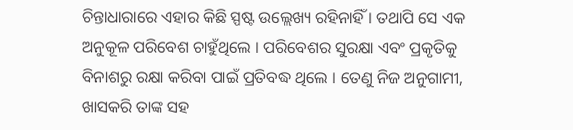ଚିନ୍ତାଧାରାରେ ଏହାର କିଛି ସ୍ପଷ୍ଟ ଉଲ୍ଲେଖ୍ୟ ରହିନାହିଁ । ତଥାପି ସେ ଏକ ଅନୁକୂଳ ପରିବେଶ ଚାହୁଁଥିଲେ । ପରିବେଶର ସୁରକ୍ଷା ଏବଂ ପ୍ରକୃତିକୁ ବିନାଶରୁ ରକ୍ଷା କରିବା ପାଇଁ ପ୍ରତିବଦ୍ଧ ଥିଲେ । ତେଣୁ ନିଜ ଅନୁଗାମୀ, ଖାସକରି ତାଙ୍କ ସହ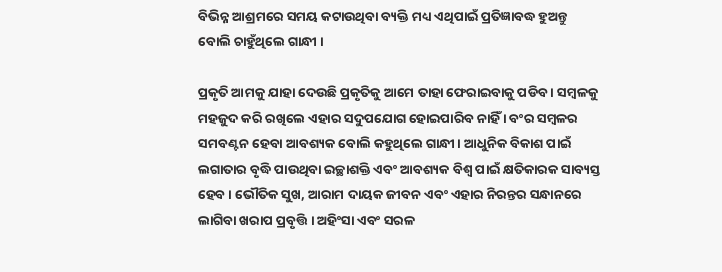ବିଭିନ୍ନ ଆଶ୍ରମରେ ସମୟ କଟାଉଥିବା ବ୍ୟକ୍ତି ମଧ୍ୟ ଏଥିପାଇଁ ପ୍ରତିଜ୍ଞାବଦ୍ଧ ହୁଅନ୍ତୁ ବୋଲି ଚାହୁଁଥିଲେ ଗାନ୍ଧୀ ।

ପ୍ରକୃତି ଆମକୁ ଯାହା ଦେଉଛି ପ୍ରକୃତିକୁ ଆମେ ତାହା ଫେରାଇବାକୁ ପଡିବ । ସମ୍ବଳକୁ ମହଜୁଦ କରି ରଖିଲେ ଏହାର ସଦୁପଯୋଗ ହୋଇପାରିବ ନାହିଁ । ବଂର ସମ୍ବଳର ସମବଣ୍ଟନ ହେବା ଆବଶ୍ୟକ ବୋଲି କହୁଥିଲେ ଗାନ୍ଧୀ। ଆଧୁନିକ ବିକାଶ ପାଇଁ ଲଗାତାର ବୃଦ୍ଧି ପାଉଥିବା ଇଚ୍ଛାଶକ୍ତି ଏବଂ ଆବଶ୍ୟକ ବିଶ୍ବ ପାଇଁ କ୍ଷତିକାରକ ସାବ୍ୟସ୍ତ ହେବ । ଭୌତିକ ସୁଖ, ଆରାମ ଦାୟକ ଜୀବନ ଏବଂ ଏହାର ନିରନ୍ତର ସନ୍ଧାନରେ ଲାଗିବା ଖରାପ ପ୍ରବୃତ୍ତି । ଅହିଂସା ଏବଂ ସରଳ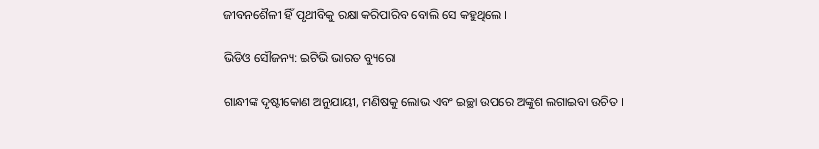ଜୀବନଶୈଳୀ ହିଁ ପୃଥୀବିକୁ ରକ୍ଷା କରିପାରିବ ବୋଲି ସେ କହୁଥିଲେ ।

ଭିଡିଓ ସୌଜନ୍ୟ: ଇଟିଭି ଭାରତ ବ୍ୟୁରୋ

ଗାନ୍ଧୀଙ୍କ ଦୃଷ୍ଟୀକୋଣ ଅନୁଯାୟୀ, ମଣିଷକୁ ଲୋଭ ଏବଂ ଇଚ୍ଛା ଉପରେ ଅଙ୍କୁଶ ଲଗାଇବା ଉଚିତ ।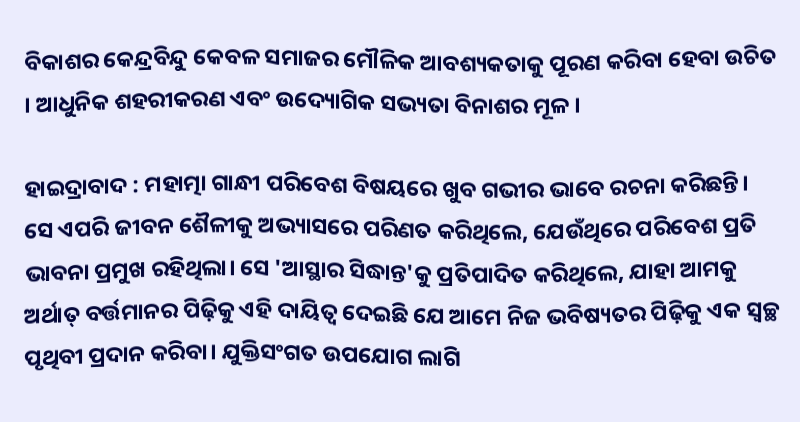ବିକାଶର କେନ୍ଦ୍ରବିନ୍ଦୁ କେବଳ ସମାଜର ମୌଳିକ ଆବଶ୍ୟକତାକୁ ପୂରଣ କରିବା ହେବା ଉଚିତ । ଆଧୁନିକ ଶହରୀକରଣ ଏବଂ ଉଦ୍ୟୋଗିକ ସଭ୍ୟତା ବିନାଶର ମୂଳ ।

ହାଇଦ୍ରାବାଦ : ମହାତ୍ମା ଗାନ୍ଧୀ ପରିବେଶ ବିଷୟରେ ଖୁବ ଗଭୀର ଭାବେ ରଚନା କରିଛନ୍ତି। ସେ ଏପରି ଜୀବନ ଶୈଳୀକୁ ଅଭ୍ୟାସରେ ପରିଣତ କରିଥିଲେ, ଯେଉଁଥିରେ ପରିବେଶ ପ୍ରତି ଭାବନା ପ୍ରମୁଖ ରହିଥିଲା। ସେ 'ଆସ୍ଥାର ସିଦ୍ଧାନ୍ତ'କୁ ପ୍ରତିପାଦିତ କରିଥିଲେ, ଯାହା ଆମକୁ ଅର୍ଥାତ୍ ବର୍ତ୍ତମାନର ପିଢ଼ିକୁ ଏହି ଦାୟିତ୍ବ ଦେଇଛି ଯେ ଆମେ ନିଜ ଭବିଷ୍ୟତର ପିଢ଼ିକୁ ଏକ ସ୍ବଚ୍ଛ ପୃଥିବୀ ପ୍ରଦାନ କରିବା। ଯୁକ୍ତିସଂଗତ ଉପଯୋଗ ଲାଗି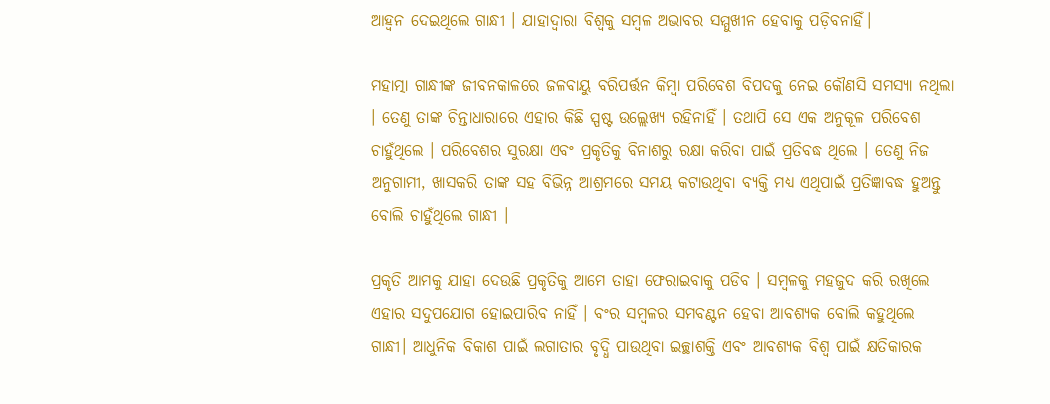ଆହ୍ବନ ଦେଇଥିଲେ ଗାନ୍ଧୀ । ଯାହାଦ୍ବାରା ବିଶ୍ବକୁ ସମ୍ବଳ ଅଭାବର ସମ୍ମୁଖୀନ ହେବାକୁ ପଡ଼ିବନାହିଁ।

ମହାତ୍ମା ଗାନ୍ଧୀଙ୍କ ଜୀବନକାଳରେ ଜଳବାୟୁ ବରିପର୍ତ୍ତନ କିମ୍ବା ପରିବେଶ ବିପଦକୁ ନେଇ କୌଣସି ସମସ୍ୟା ନଥିଲା । ତେଣୁ ତାଙ୍କ ଚିନ୍ତାଧାରାରେ ଏହାର କିଛି ସ୍ପଷ୍ଟ ଉଲ୍ଲେଖ୍ୟ ରହିନାହିଁ । ତଥାପି ସେ ଏକ ଅନୁକୂଳ ପରିବେଶ ଚାହୁଁଥିଲେ । ପରିବେଶର ସୁରକ୍ଷା ଏବଂ ପ୍ରକୃତିକୁ ବିନାଶରୁ ରକ୍ଷା କରିବା ପାଇଁ ପ୍ରତିବଦ୍ଧ ଥିଲେ । ତେଣୁ ନିଜ ଅନୁଗାମୀ, ଖାସକରି ତାଙ୍କ ସହ ବିଭିନ୍ନ ଆଶ୍ରମରେ ସମୟ କଟାଉଥିବା ବ୍ୟକ୍ତି ମଧ୍ୟ ଏଥିପାଇଁ ପ୍ରତିଜ୍ଞାବଦ୍ଧ ହୁଅନ୍ତୁ ବୋଲି ଚାହୁଁଥିଲେ ଗାନ୍ଧୀ ।

ପ୍ରକୃତି ଆମକୁ ଯାହା ଦେଉଛି ପ୍ରକୃତିକୁ ଆମେ ତାହା ଫେରାଇବାକୁ ପଡିବ । ସମ୍ବଳକୁ ମହଜୁଦ କରି ରଖିଲେ ଏହାର ସଦୁପଯୋଗ ହୋଇପାରିବ ନାହିଁ । ବଂର ସମ୍ବଳର ସମବଣ୍ଟନ ହେବା ଆବଶ୍ୟକ ବୋଲି କହୁଥିଲେ ଗାନ୍ଧୀ। ଆଧୁନିକ ବିକାଶ ପାଇଁ ଲଗାତାର ବୃଦ୍ଧି ପାଉଥିବା ଇଚ୍ଛାଶକ୍ତି ଏବଂ ଆବଶ୍ୟକ ବିଶ୍ବ ପାଇଁ କ୍ଷତିକାରକ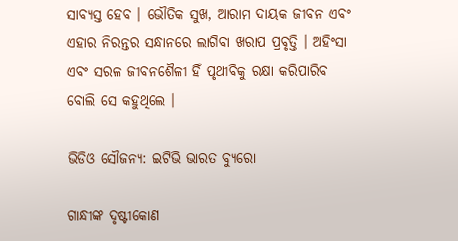ସାବ୍ୟସ୍ତ ହେବ । ଭୌତିକ ସୁଖ, ଆରାମ ଦାୟକ ଜୀବନ ଏବଂ ଏହାର ନିରନ୍ତର ସନ୍ଧାନରେ ଲାଗିବା ଖରାପ ପ୍ରବୃତ୍ତି । ଅହିଂସା ଏବଂ ସରଳ ଜୀବନଶୈଳୀ ହିଁ ପୃଥୀବିକୁ ରକ୍ଷା କରିପାରିବ ବୋଲି ସେ କହୁଥିଲେ ।

ଭିଡିଓ ସୌଜନ୍ୟ: ଇଟିଭି ଭାରତ ବ୍ୟୁରୋ

ଗାନ୍ଧୀଙ୍କ ଦୃଷ୍ଟୀକୋଣ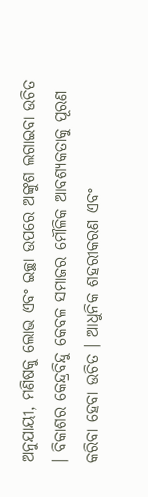ଅନୁଯାୟୀ, ମଣିଷକୁ ଲୋଭ ଏବଂ ଇଚ୍ଛା ଉପରେ ଅଙ୍କୁଶ ଲଗାଇବା ଉଚିତ । ବିକାଶର କେନ୍ଦ୍ରବିନ୍ଦୁ କେବଳ ସମାଜର ମୌଳିକ ଆବଶ୍ୟକତାକୁ ପୂରଣ କରିବା ହେବା ଉଚିତ । ଆଧୁନିକ ଶହରୀକରଣ ଏବଂ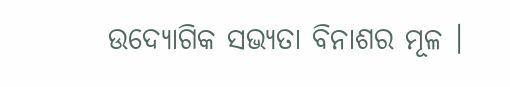ଉଦ୍ୟୋଗିକ ସଭ୍ୟତା ବିନାଶର ମୂଳ ।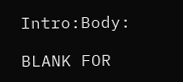Intro:Body:

BLANK FOR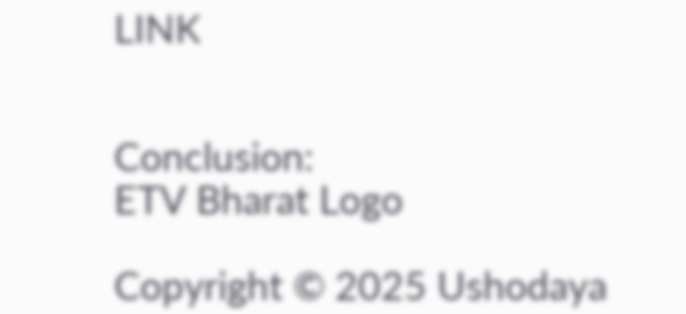LINK


Conclusion:
ETV Bharat Logo

Copyright © 2025 Ushodaya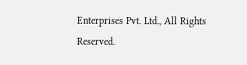Enterprises Pvt. Ltd., All Rights Reserved.